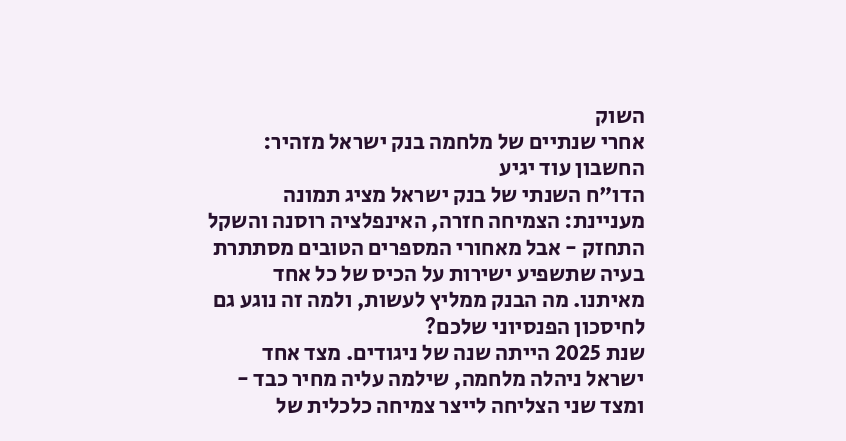השוק
אחרי שנתיים של מלחמה בנק ישראל מזהיר: החשבון עוד יגיע
הדו"ח השנתי של בנק ישראל מציג תמונה מעניינת: הצמיחה חזרה, האינפלציה רוסנה והשקל התחזק - אבל מאחורי המספרים הטובים מסתתרת בעיה שתשפיע ישירות על הכיס של כל אחד מאיתנו. מה הבנק ממליץ לעשות, ולמה זה נוגע גם לחיסכון הפנסיוני שלכם?
שנת 2025 הייתה שנה של ניגודים. מצד אחד ישראל ניהלה מלחמה, שילמה עליה מחיר כבד - ומצד שני הצליחה לייצר צמיחה כלכלית של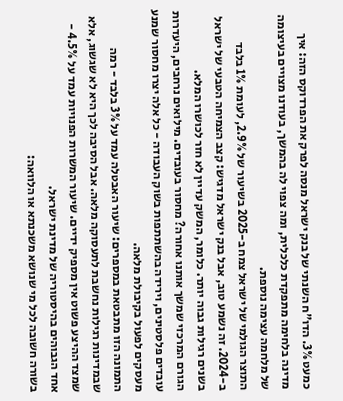כמעט 3%. הדו"ח השנתי של בנק ישראל מנסה לפרק את הפרדוקס הזה: איך מדינה בלחימה מתפקדת כלכלית, ומה צפוי לה בהמשך, בעודנו מצויים בעיצומה של מלחמה עצימה נוספת.
התוצר הגולמי של ישראל צמח ב-2025 בשיעור של 2.9%, לעומת 1% בלבד ב-2024. זה נשמע טוב, אבל בנק ישראל מדגיש: קצב הצמיחה הטבעי של ישראל בשנים רגילות גבוה יותר. כלומר, המשק עדיין לא חזר לכושרו המלא.
הגורם המרכזי שמשך אותנו אחורה? מחסור בעובדים. מילואים נרחבים, היעדרות עובדים פלסטינים, וירידה בהשתתפות בשוק העבודה - כל אלה יצרו מחסור שמנע מעסקים לפעול בקיבולת מלאה.
התמונה הזו מתבטאת במספרים: שיעור האבטלה עמד על 3% בלבד - רמה שבמדינות רגילות נחשבת לתעסוקה מלאה. אבל הסיבה לכך היא לא שגשוג, אלא שמצד ההיצע פשוט אין מספיק ידיים. שיעור המשרות הפנויות עמד על 4.5% - אחד הגבוהים בהיסטוריה של מדינת ישראל.
בשורה חשובה לכל מי שנושא משכנתא או הלוואה: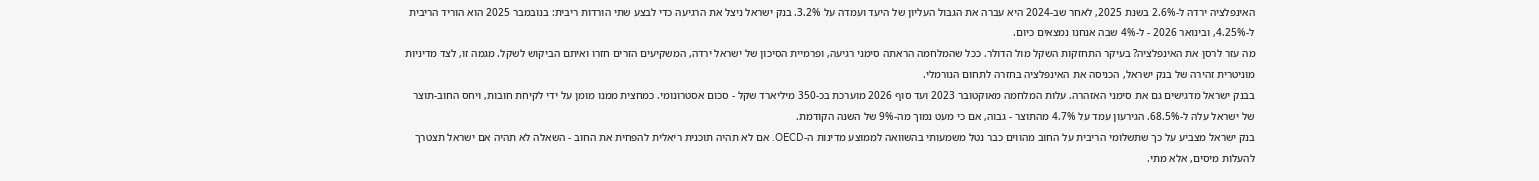האינפלציה ירדה ל-2.6% בשנת 2025, לאחר שב-2024 היא עברה את הגבול העליון של היעד ועמדה על 3.2%. בנק ישראל ניצל את הרגיעה כדי לבצע שתי הורדות ריבית: בנובמבר 2025 הוא הוריד הריבית ל-4.25%, ובינואר 2026 - ל-4% שבה אנחנו נמצאים כיום.
מה עזר לרסן את האינפלציה? בעיקר התחזקות השקל מול הדולר. ככל שהמלחמה הראתה סימני רגיעה, ופרמיית הסיכון של ישראל ירדה, המשקיעים הזרים חזרו ואיתם הביקוש לשקל. מגמה זו, לצד מדיניות מוניטרית זהירה של בנק ישראל, הכניסה את האינפלציה בחזרה לתחום הנורמלי.
בבנק ישראל מדגישים גם את סימני האזהרה. עלות המלחמה מאוקטובר 2023 ועד סוף 2026 מוערכת בכ-350 מיליארד שקל - סכום אסטרונומי. כמחצית ממנו מומן על ידי לקיחת חובות, ויחס החוב-תוצר של ישראל עלה ל-68.5%. הגירעון עמד על 4.7% מהתוצר - גבוה, אם כי מעט נמוך מה-9% של השנה הקודמת.
בנק ישראל מצביע על כך שתשלומי הריבית על החוב מהווים כבר נטל משמעותי בהשוואה לממוצע מדינות ה-OECD. אם לא תהיה תוכנית ריאלית להפחית את החוב - השאלה לא תהיה אם ישראל תצטרך להעלות מיסים, אלא מתי.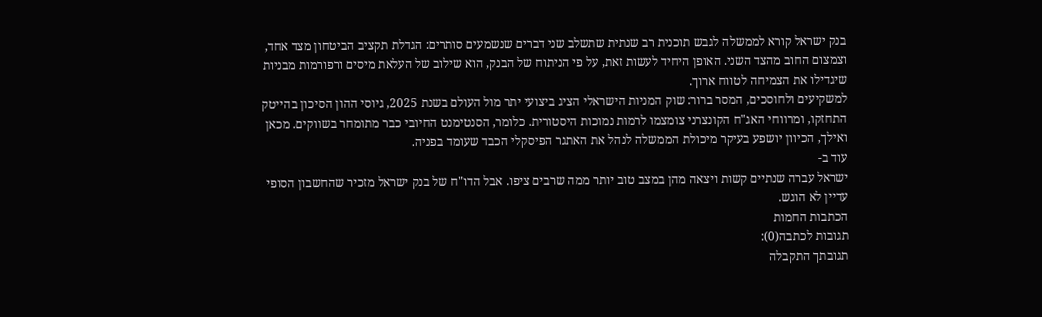בנק ישראל קורא לממשלה לגבש תוכנית רב שנתית שתשלב שני דברים שנשמעים סותרים: הגדלת תקציב הביטחון מצד אחד, וצמצום החוב מהצד השני. האופן היחיד לעשות זאת, על פי הניתוח של הבנק, הוא שילוב של העלאת מיסים ורפורמות מבניות שיגדילו את הצמיחה לטווח ארוך.
למשקיעים ולחוסכים, המסר ברור: שוק המניות הישראלי הציג ביצועי יתר מול העולם בשנת 2025, גיוסי ההון הסיכון בהייטק התחזקו, ומרווחי האג"ח הקונצרני צומצמו לרמות נמוכות היסטורית. כלומר, הסנטימנט החיובי כבר מתומחר בשווקים. מכאן ואילך, הכיוון יושפע בעיקר מיכולת הממשלה לנהל את האתגר הפיסקלי הכבד שעומד בפניה.
עוד ב-
ישראל עברה שנתיים קשות ויצאה מהן במצב טוב יותר ממה שרבים ציפו. אבל הדו"ח של בנק ישראל מזכיר שהחשבון הסופי עדיין לא הוגש.
הכתבות החמות
תגובות לכתבה(0):
תגובתך התקבלה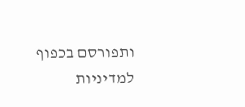ותפורסם בכפוף למדיניות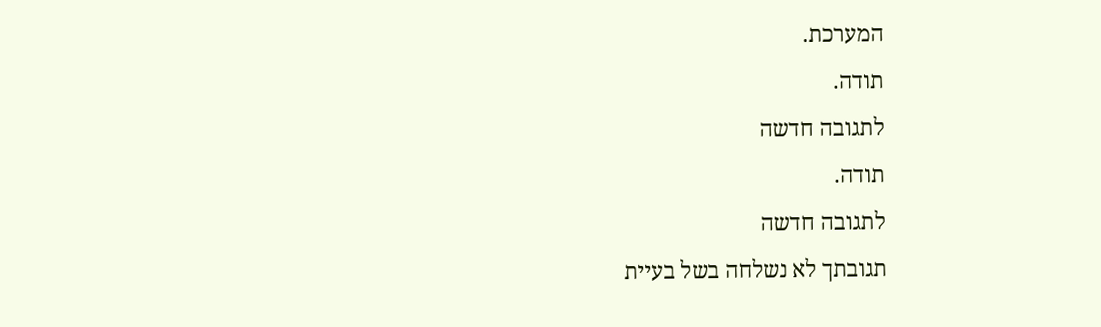המערכת.
תודה.
לתגובה חדשה
תודה.
לתגובה חדשה
תגובתך לא נשלחה בשל בעיית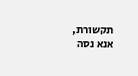תקשורת, אנא נסה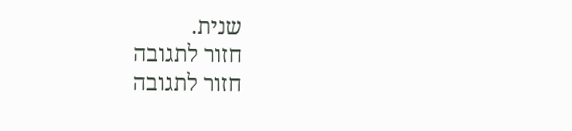שנית.
חזור לתגובה
חזור לתגובה